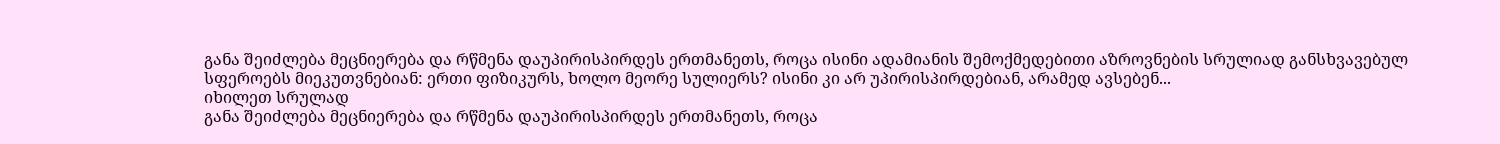განა შეიძლება მეცნიერება და რწმენა დაუპირისპირდეს ერთმანეთს, როცა ისინი ადამიანის შემოქმედებითი აზროვნების სრულიად განსხვავებულ სფეროებს მიეკუთვნებიან: ერთი ფიზიკურს, ხოლო მეორე სულიერს? ისინი კი არ უპირისპირდებიან, არამედ ავსებენ...
იხილეთ სრულად
განა შეიძლება მეცნიერება და რწმენა დაუპირისპირდეს ერთმანეთს, როცა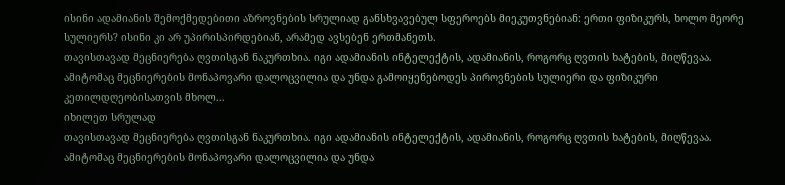ისინი ადამიანის შემოქმედებითი აზროვნების სრულიად განსხვავებულ სფეროებს მიეკუთვნებიან: ერთი ფიზიკურს, ხოლო მეორე სულიერს? ისინი კი არ უპირისპირდებიან, არამედ ავსებენ ერთმანეთს.
თავისთავად მეცნიერება ღვთისგან ნაკურთხია. იგი ადამიანის ინტელექტის, ადამიანის, როგორც ღვთის ხატების, მიღწევაა. ამიტომაც მეცნიერების მონაპოვარი დალოცვილია და უნდა გამოიყენებოდეს პიროვნების სულიერი და ფიზიკური კეთილდღეობისათვის მხოლ...
იხილეთ სრულად
თავისთავად მეცნიერება ღვთისგან ნაკურთხია. იგი ადამიანის ინტელექტის, ადამიანის, როგორც ღვთის ხატების, მიღწევაა. ამიტომაც მეცნიერების მონაპოვარი დალოცვილია და უნდა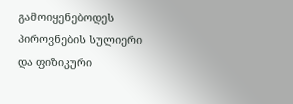გამოიყენებოდეს პიროვნების სულიერი და ფიზიკური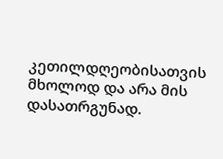კეთილდღეობისათვის მხოლოდ და არა მის დასათრგუნად.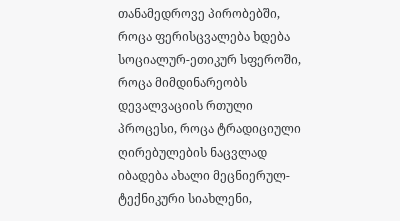თანამედროვე პირობებში, როცა ფერისცვალება ხდება სოციალურ-ეთიკურ სფეროში, როცა მიმდინარეობს დევალვაციის რთული პროცესი, როცა ტრადიციული ღირებულების ნაცვლად იბადება ახალი მეცნიერულ-ტექნიკური სიახლენი,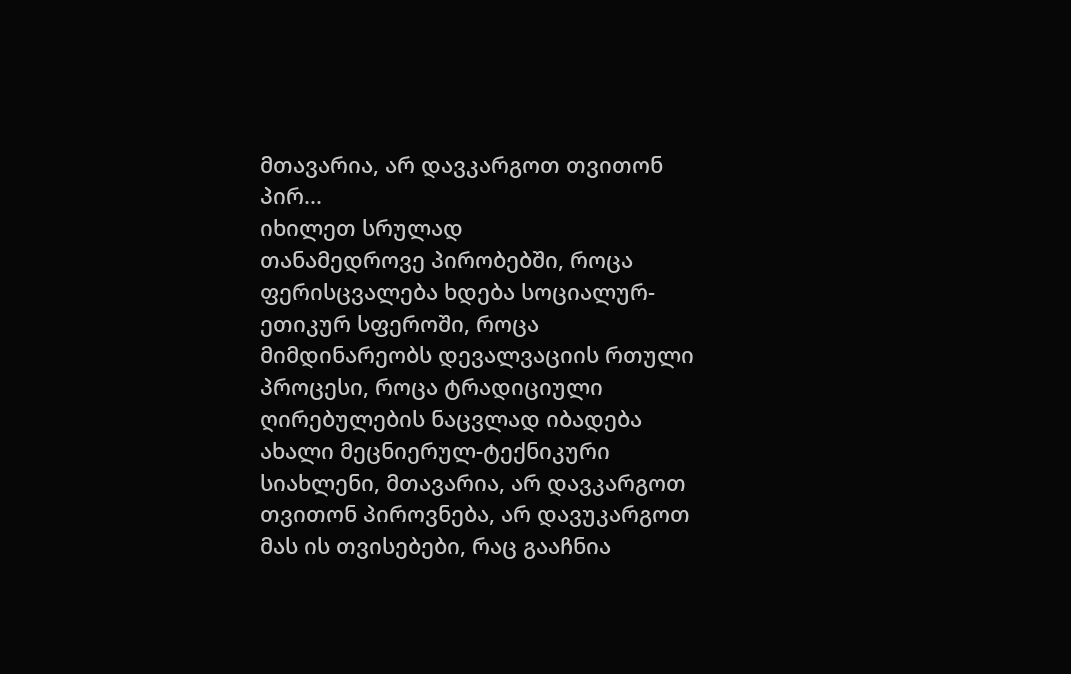მთავარია, არ დავკარგოთ თვითონ პირ...
იხილეთ სრულად
თანამედროვე პირობებში, როცა ფერისცვალება ხდება სოციალურ-ეთიკურ სფეროში, როცა მიმდინარეობს დევალვაციის რთული პროცესი, როცა ტრადიციული ღირებულების ნაცვლად იბადება ახალი მეცნიერულ-ტექნიკური სიახლენი, მთავარია, არ დავკარგოთ თვითონ პიროვნება, არ დავუკარგოთ მას ის თვისებები, რაც გააჩნია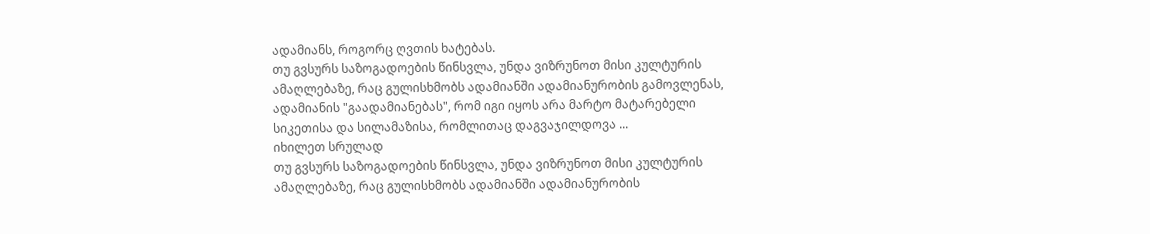ადამიანს, როგორც ღვთის ხატებას.
თუ გვსურს საზოგადოების წინსვლა, უნდა ვიზრუნოთ მისი კულტურის ამაღლებაზე, რაც გულისხმობს ადამიანში ადამიანურობის გამოვლენას, ადამიანის "გაადამიანებას", რომ იგი იყოს არა მარტო მატარებელი სიკეთისა და სილამაზისა, რომლითაც დაგვაჯილდოვა ...
იხილეთ სრულად
თუ გვსურს საზოგადოების წინსვლა, უნდა ვიზრუნოთ მისი კულტურის ამაღლებაზე, რაც გულისხმობს ადამიანში ადამიანურობის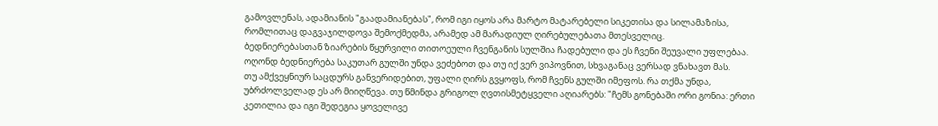გამოვლენას, ადამიანის "გაადამიანებას", რომ იგი იყოს არა მარტო მატარებელი სიკეთისა და სილამაზისა, რომლითაც დაგვაჯილდოვა შემოქმედმა, არამედ ამ მარადიულ ღირებულებათა მთესველიც.
ბედნიერებასთან ზიარების წყურვილი თითოეული ჩვენგანის სულშია ჩადებული და ეს ჩვენი შეუვალი უფლებაა. ოღონდ ბედნიერება საკუთარ გულში უნდა ვეძებოთ და თუ იქ ვერ ვიპოვნით, სხვაგანაც ვერსად ვნახავთ მას.
თუ ამქვეყნიურ საცდურს განვერიდებით, უფალი ღირს გვყოფს, რომ ჩვენს გულში იმეფოს. რა თქმა უნდა, უბრძოლველად ეს არ მიიღწევა. თუ წმინდა გრიგოლ ღვთისმეტყველი აღიარებს: "ჩემს გონებაში ორი გონია: ერთი კეთილია და იგი შედეგია ყოველივე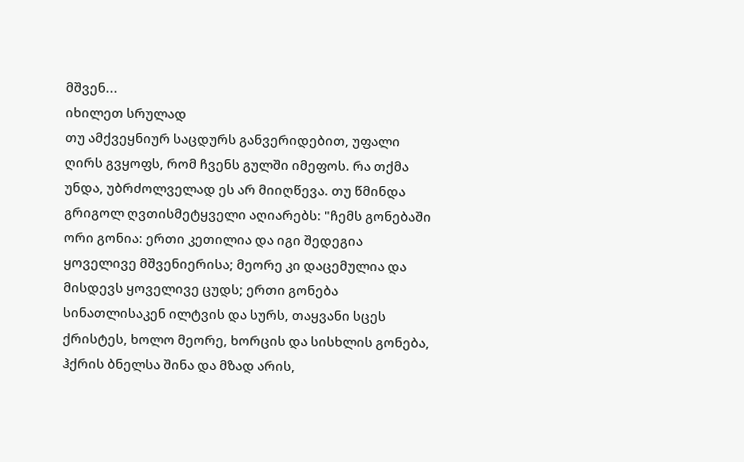მშვენ...
იხილეთ სრულად
თუ ამქვეყნიურ საცდურს განვერიდებით, უფალი ღირს გვყოფს, რომ ჩვენს გულში იმეფოს. რა თქმა უნდა, უბრძოლველად ეს არ მიიღწევა. თუ წმინდა გრიგოლ ღვთისმეტყველი აღიარებს: "ჩემს გონებაში ორი გონია: ერთი კეთილია და იგი შედეგია ყოველივე მშვენიერისა; მეორე კი დაცემულია და მისდევს ყოველივე ცუდს; ერთი გონება სინათლისაკენ ილტვის და სურს, თაყვანი სცეს ქრისტეს, ხოლო მეორე, ხორცის და სისხლის გონება, ჰქრის ბნელსა შინა და მზად არის,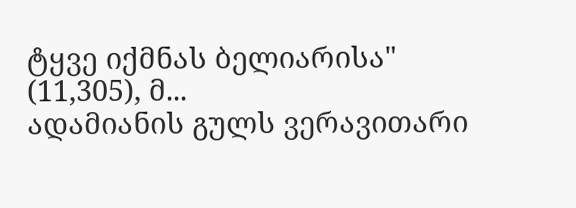ტყვე იქმნას ბელიარისა" (11,305), მ...
ადამიანის გულს ვერავითარი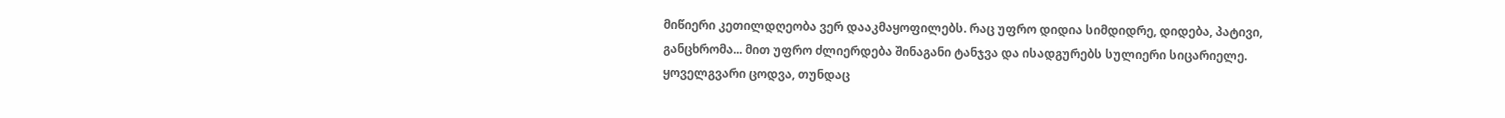მიწიერი კეთილდღეობა ვერ დააკმაყოფილებს. რაც უფრო დიდია სიმდიდრე, დიდება, პატივი, განცხრომა... მით უფრო ძლიერდება შინაგანი ტანჯვა და ისადგურებს სულიერი სიცარიელე.
ყოველგვარი ცოდვა, თუნდაც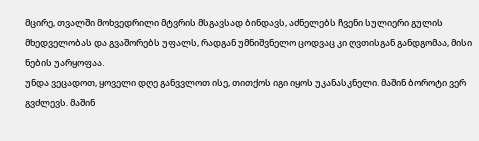მცირე, თვალში მოხვედრილი მტვრის მსგავსად ბინდავს, აძნელებს ჩვენი სულიერი გულის მხედველობას და გვაშორებს უფალს, რადგან უმნიშვნელო ცოდვაც კი ღვთისგან განდგომაა, მისი ნების უარყოფაა.
უნდა ვეცადოთ, ყოველი დღე განვვლოთ ისე, თითქოს იგი იყოს უკანასკნელი. მაშინ ბოროტი ვერ გვძლევს. მაშინ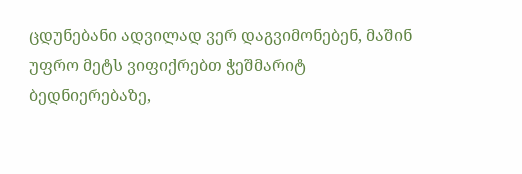ცდუნებანი ადვილად ვერ დაგვიმონებენ, მაშინ უფრო მეტს ვიფიქრებთ ჭეშმარიტ ბედნიერებაზე,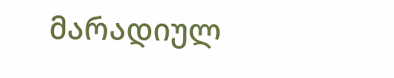მარადიულ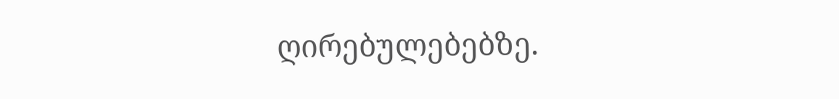ღირებულებებზე.